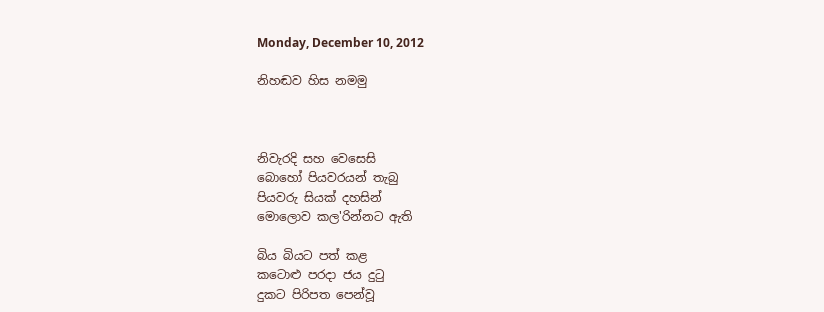Monday, December 10, 2012

නිහඬව හිස නමමු



නිවැරදි සහ වෙසෙසි
බොහෝ පියවරයන් තැබු
පියවරු සියක් දහසින්
මොලොව කල'රින්නට ඇති

බිය බියට පත් කළ
කටොළු පරදා ජය දුටු
දුකට පිරිපත පෙන්වූ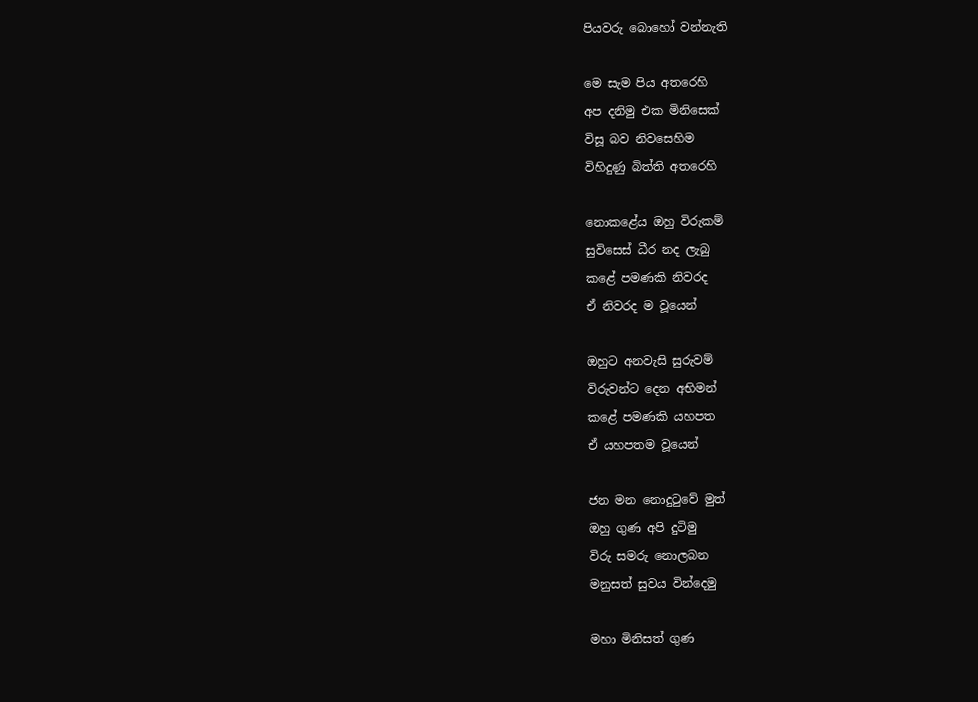පියවරු බොහෝ වන්නැති

මෙ සැම පිය අතරෙහි
අප දනිමු එක මිනිසෙක්
විසූ බව නිවසෙහිම
විහිදුණු බිත්ති අතරෙහි

නොකළේය ඔහු විරුකම්
සුවිසෙස් ධීර නද ලැබු
කළේ පමණකි නිවරද
ඒ නිවරද ම වූයෙන්

ඔහුට අනවැසි සුරුවම්
විරුවන්ට දෙන අභිමන්
කළේ පමණකි යහපත
ඒ යහපතම වූයෙන්

ජන මන නොදුටුවේ මුත්
ඔහු ගුණ අපි දුටිමු
විරු සමරු නොලබන
මනුසත් සුවය වින්දෙමු

මහා මිනිසත් ගුණ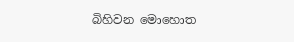බිහිවන මොහොත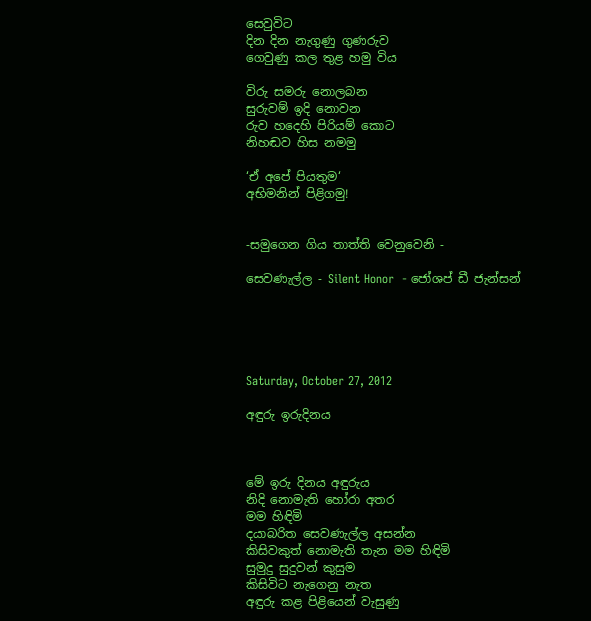සෙවුවිට
දින දින නැගුණු ගුණරුව
ගෙවුණු කල තුළ හමු විය

විරු සමරු නොලබන
සුරුවම් ඉදි නොවන
රුව හදෙහි පිරියම් කොට
නිහඬව හිස නමමු

‘ඒ අපේ පියතුම‘
අභිමනින් පිළිගමු!


-සමුගෙන ගිය තාත්ති වෙනුවෙනි -

සෙවණැල්ල - Silent Honor  - ජෝශප් ඩී ජැන්සන්





Saturday, October 27, 2012

අඳුරු ඉරුදිනය



මේ ඉරු දිනය අඳුරුය
නිදි නොමැති හෝරා අතර
මම හිඳිමි
දයාබරිත සෙවණැල්ල අසන්න
කිසිවකුත් නොමැති තැන මම හිඳිමි
සුමුදු සුදුවන් කුසුම
කිසිවිට නැගෙනු නැත
අඳුරු කළ පිළියෙන් වැසුණු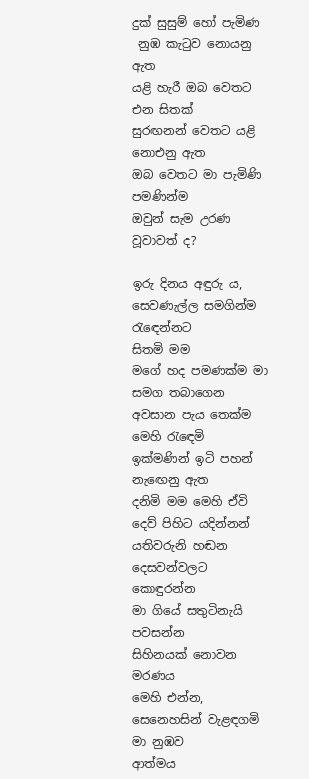දුක් සුසුම් හෝ පැමිණ
 නුඹ කැටුව නොයනු ඇත
යළි හැරී ඔබ වෙතට එන සිතක්
සුරඟනන් වෙතට යළි නොඑනු ඇත
ඔබ වෙතට මා පැමිණි පමණින්ම
ඔවුන් සැම උරණ වූවාවත් ද?

ඉරු දිනය අඳුරු ය,
සෙවණැල්ල සමගින්ම රැඳෙන්නට
සිතමි මම
මගේ හද පමණක්ම මා සමග තබාගෙන
අවසාන පැය තෙක්ම මෙහි රැඳෙමි
ඉක්මණින් ඉටි පහන් නැඟෙනු ඇත
දනිමි මම මෙහි ඒවි දෙව් පිහිට යදින්නන්
යතිවරුනි හඬන දෙසවන්වලට කොඳුරන්න
මා ගියේ සතුටිනැයි පවසන්න
සිහිනයක් නොවන මරණය
මෙහි එන්න, සෙනෙහසින් වැළඳගමි මා නුඹව
ආත්මය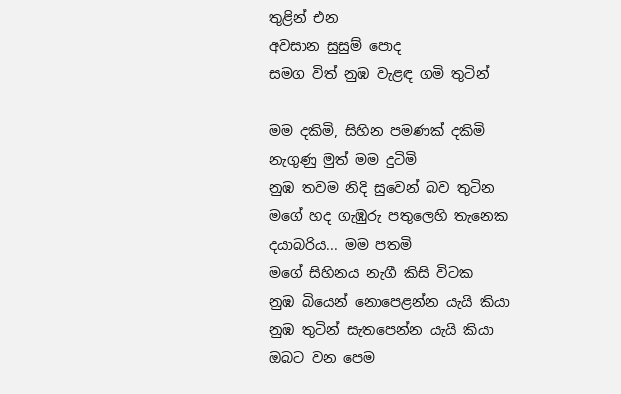තුළින් එන
අවසාන සුසුම් පොද
සමග විත් නුඹ වැළඳ ගමි තුටින්

මම දකිමි, සිහින පමණක් දකිමි
නැගුණු මුත් මම දුටිමි
නුඹ තවම නිදි සුවෙන් බව තුටින
මගේ හද ගැඹුරු පතුලෙහි තැනෙක
දයාබරිය... මම පතමි
මගේ සිහිනය නැගී කිසි විටක
නුඹ බියෙන් නොපෙළන්න යැයි කියා
නුඹ තුටින් සැතපෙන්න යැයි කියා
ඔබට වන පෙම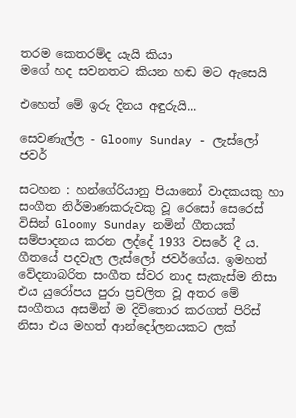තරම කෙතරම්ද යැයි කියා
මගේ හද සවනතට කියන හඬ මට ඇසෙයි

එහෙත් මේ ඉරු දිනය අඳුරුයි...

සෙවණැල්ල - Gloomy Sunday - ලැස්ලෝ ජවර්

සටහන : හන්ගේරියානු පියානෝ වාදකයකු හා සංගීත නිර්මාණකරුවකු වූ රෙසෝ සෙරෙස් විසින් Gloomy Sunday නමින් ගීතයක් සම්පාදනය කරන ලද්දේ 1933 වසරේ දී ය. ගීතයේ පදවැල ලැස්ලෝ ජවර්ගේය. ඉමහත් වේදනාබරිත සංගීත ස්වර නාද සැකැස්ම නිසා එය යුරෝපය පුරා ප්‍රචලිත වූ අතර මේ සංගීතය අසමින් ම දිවිතොර කරගත් පිරිස් නිසා එය මහත් ආන්දෝලනයකට ලක්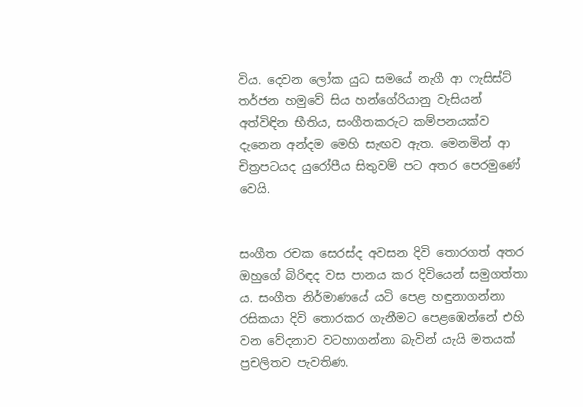විය. දෙවන ලෝක යුධ සමයේ නැගී ආ ෆැසිස්ට් තර්ජන හමුවේ සිය හන්ගේරියානු වැසියන් අත්විඳින භීතිය, සංගීතකරුට කම්පනයක්ව දැනෙන අන්දම මෙහි සැඟව ඇත. මෙනමින් ආ චිත්‍රපටයද යුරෝපීය සිතුවම් පට අතර පෙරමුණේ වෙයි.


සංගීත රචක සෙරස්ද අවසන දිවි තොරගත් අතර ඔහුගේ බිරිඳද වස පානය කර දිවියෙන් සමුගත්තා ය. සංගීත නිර්මාණයේ යටි පෙළ හඳුනාගන්නා රසිකයා දිවි තොරකර ගැනීමට පෙළඹෙන්නේ එහි වන වේදනාව වටහාගන්නා බැවින් යැයි මතයක් ප්‍රචලිතව පැවතිණ.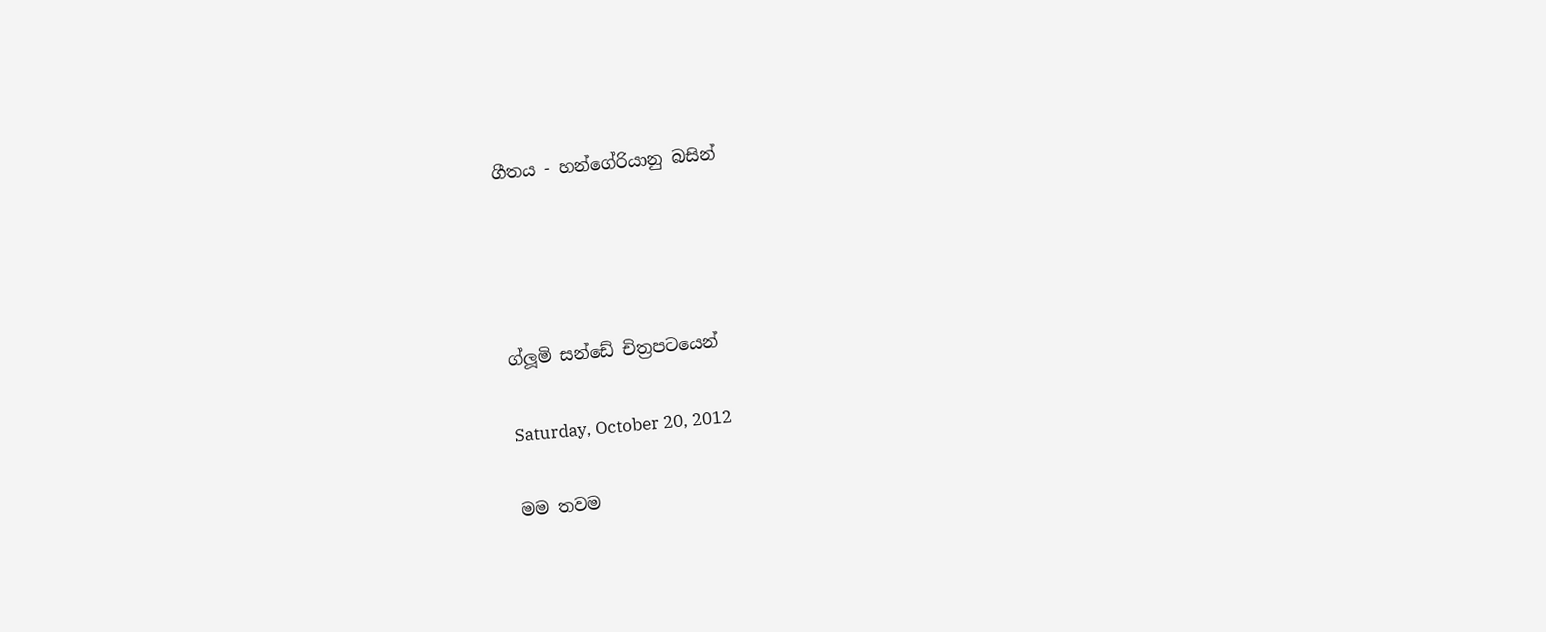ගීතය - හන්ගේරියානු බසින්




ග්ලූමි සන්ඩේ චිත්‍රපටයෙන්

Saturday, October 20, 2012

මම තවම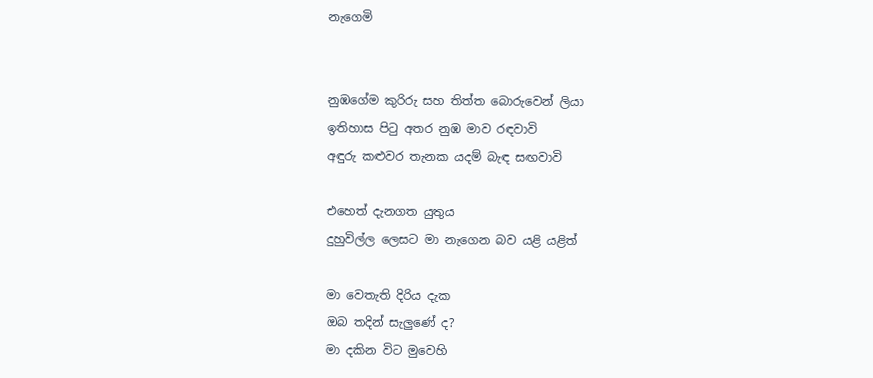නැගෙමි


නුඹගේම කුරිරු සහ තිත්ත බොරුවෙන් ලියා
ඉතිහාස පිටු අතර නුඹ මාව රඳවාවි
අඳුරු කළුවර තැනක යදම් බැඳ සඟවාවි

එහෙත් දැනගත යුතුය
දුහුවිල්ල ලෙසට මා නැගෙන බව යළි යළිත්

මා වෙතැති දිරිය දැක
ඔබ තදින් සැලුණේ ද?
මා දකින විට මුවෙහි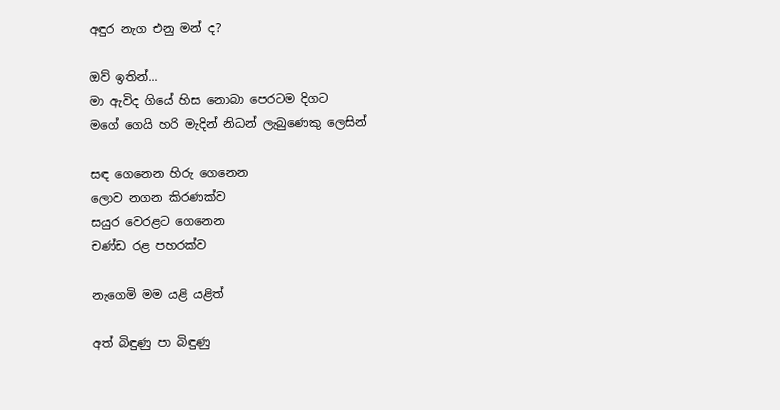අඳුර නැග එනු මන් ද?

ඔව් ඉතින්...
මා ඇවිද ගියේ හිස නොබා පෙරටම දිගට
මගේ ගෙයි හරි මැදින් නිධන් ලැබුණෙකු ලෙසින්

සඳ ගෙනෙන හිරු ගෙනෙන
ලොව නගන කිරණක්ව
සයුර වෙරළට ගෙනෙන
චණ්ඩ රළ පහරක්ව

නැගෙමි මම යළි යළිත්

අත් බිඳුණු පා බිඳුණු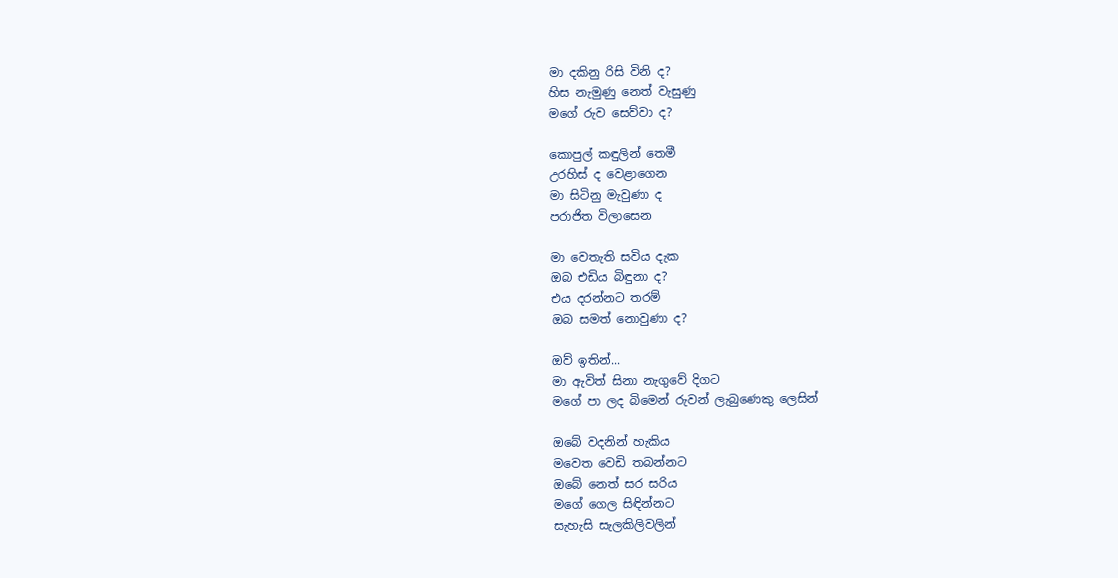මා දකිනු රිසි විනි ද?
හිස නැමුණු නෙත් වැසුණු
මගේ රුව සෙව්වා ද?

කොපුල් කඳුලින් තෙමී
උරහිස් ද වෙළාගෙන
මා සිටිනු මැවුණා ද
පරාජිත විලාසෙන

මා වෙතැති සවිය දැක
ඔබ එඩිය බිඳුනා ද?
එය දරන්නට තරම්
ඔබ සමත් නොවුණා ද?

ඔව් ඉතින්...
මා ඇවිත් සිනා නැගුවේ දිගට
මගේ පා ලද බිමෙන් රුවන් ලැබුණෙකු ලෙසින්

ඔබේ වදනින් හැකිය
මවෙත වෙඩි තබන්නට
ඔබේ නෙත් සර සරිය
මගේ ගෙල සිඳින්නට
සැහැසි සැලකිලිවලින්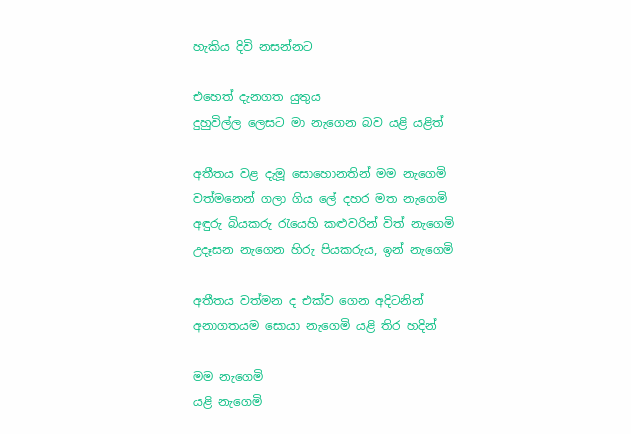හැකිය දිවි නසන්නට

එහෙත් දැනගත යුතුය
දුහුවිල්ල ලෙසට මා නැගෙන බව යළි යළිත්

අතීතය වළ දැමූ සොහොනතින් මම නැගෙමි
වත්මනෙන් ගලා ගිය ලේ දහර මත නැගෙමි
අඳුරු බියකරු රැයෙහි කළුවරින් විත් නැගෙමි
උදෑසන නැගෙන හිරු පියකරුය, ඉන් නැගෙමි

අතීතය වත්මන ද එක්ව ගෙන අදිටනින්
අනාගතයම සොයා නැගෙමි යළි තිර හදින්

මම නැගෙමි
යළි නැගෙමි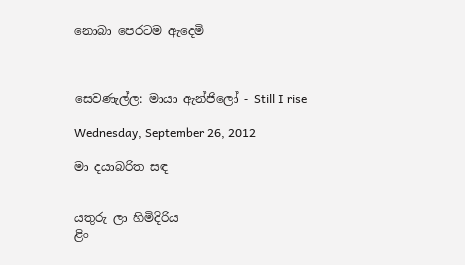නොබා පෙරටම ඇදෙමි



සෙවණැල්ල: මායා ඇන්ජිලෝ - Still I rise

Wednesday, September 26, 2012

මා දයාබරිත සඳ


යතුරු ලා හිමිදිරිය
ළිං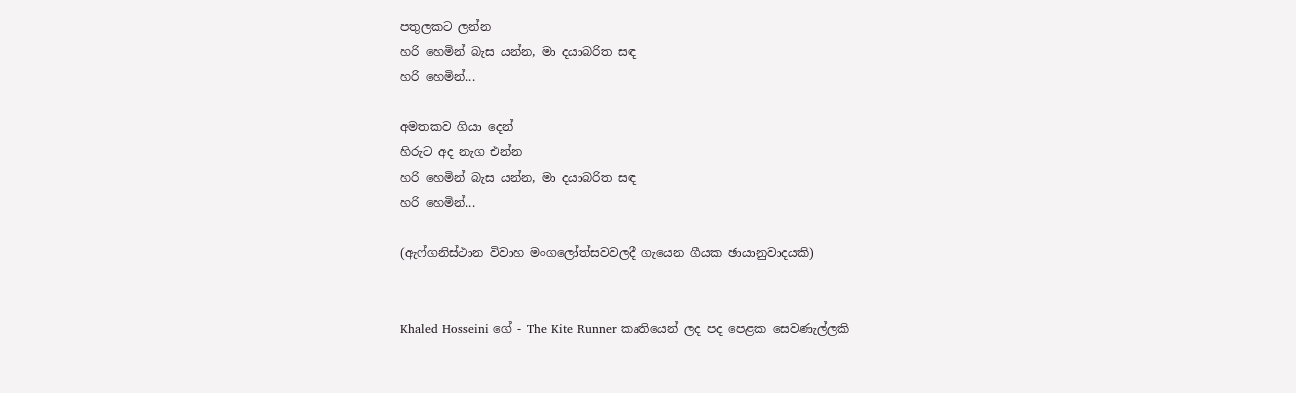පතුලකට ලන්න
හරි හෙමින් බැස යන්න, මා දයාබරිත සඳ
හරි හෙමින්...

අමතකව ගියා දෙන්
හිරුට අද නැග එන්න
හරි හෙමින් බැස යන්න, මා දයාබරිත සඳ
හරි හෙමින්...

(ඇෆ්ගනිස්ථාන විවාහ මංගලෝත්සවවලදී ගැයෙන ගීයක ඡායානුවාදයකි)


Khaled Hosseini ගේ - The Kite Runner කෘතියෙන් ලද පද පෙළක සෙවණැල්ලකි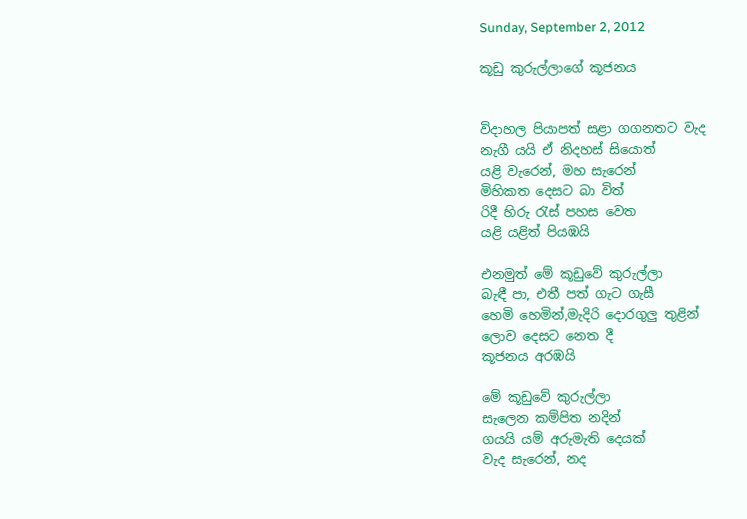Sunday, September 2, 2012

කූඩු කුරුල්ලාගේ කූජනය


විදාහල පියාපත් සළා ගගනතට වැද
නැගී යයි ඒ නිදහස් සියොත්
යළි වැරෙන්, මහ සැරෙන්
මිහිකත දෙසට බා විත්
රිදී හිරු රැස් පහස වෙත
යළි යළිත් පියඹයි

එනමුත් මේ කූඩුවේ කුරුල්ලා
බැඳී පා, එතී පත් ගැට ගැසී
හෙමි හෙමින්,මැදිරි දොරගුලු තුළින්
ලොව දෙසට නෙත දී
කූජනය අරඹයි

මේ කූඩුවේ කුරුල්ලා
සැලෙන කම්පිත නදින්
ගයයි යම් අරුමැති දෙයක්
වැද සැරෙන්, නද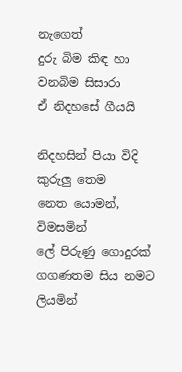නැගෙත්
දුරු බිම කිඳ හා වනබිම සිසාරා
ඒ නිදහසේ ගීයයි

නිදහසින් පියා විදි කුරුලු තෙම
නෙත යොමන්, විමසමින්
ලේ පිරුණු ගොදුරක්
ගගණතම සිය නමට ලියමින්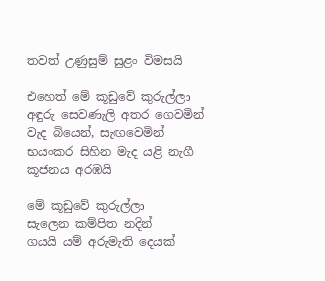තවත් උණුසුම් සුළං විමසයි

එහෙත් මේ කූඩුවේ කුරුල්ලා
අඳුරු සෙවණැලි අතර ගෙවමින්
වැද බියෙන්, සැඟවෙමින්
භයංකර සිහින මැද යළි නැගී
කූජනය අරඹයි

මේ කූඩුවේ කුරුල්ලා
සැලෙන කම්පිත නදින්
ගයයි යම් අරුමැති දෙයක්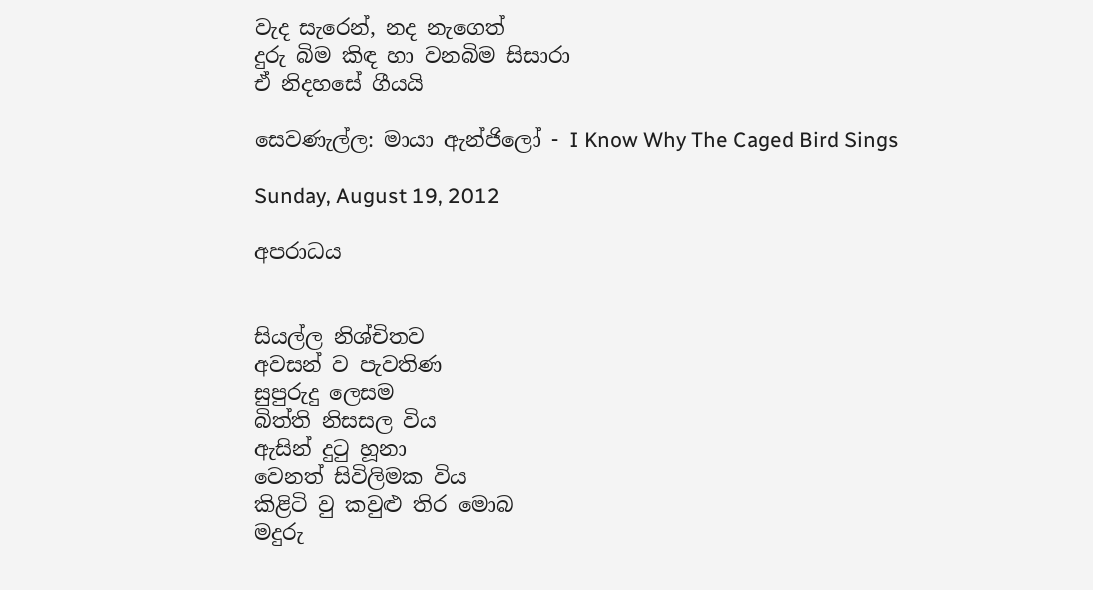වැද සැරෙන්, නද නැගෙත්
දුරු බිම කිඳ හා වනබිම සිසාරා
ඒ නිදහසේ ගීයයි

සෙවණැල්ල: මායා ඇන්ජිලෝ - I Know Why The Caged Bird Sings

Sunday, August 19, 2012

අපරාධය


සියල්ල නිශ්චිතව
අවසන් ව පැවතිණ
සුපුරුදු ලෙසම
බිත්ති නිසසල විය
ඇසින් දුටු හූනා
වෙනත් සිවිලිමක විය
කිළිටි වු කවුළු තිර මොබ
මදුරු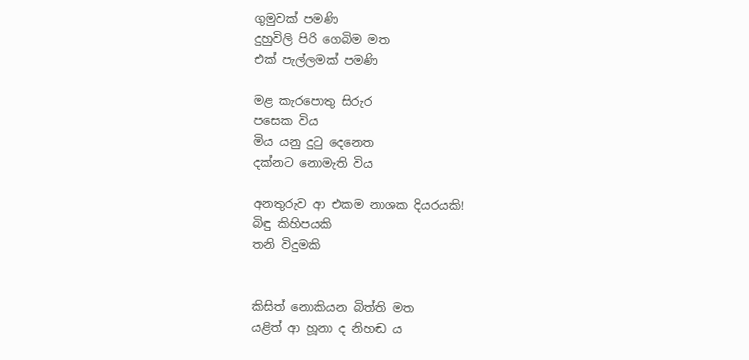ගුමුවක් පමණි
දුහුවිලි පිරි ගෙබිම මත
එක් පැල්ලමක් පමණි

මළ කැරපොතු සිරුර
පසෙක විය
මිය යනු දුටු දෙනෙත
දක්නට නොමැති විය

අනතුරුව ආ එකම නාශක දියරයකි!
බිඳු කිහිපයකි
තනි විදුමකි


කිසිත් නොකියන බිත්ති මත
යළිත් ආ හූනා ද නිහඬ ය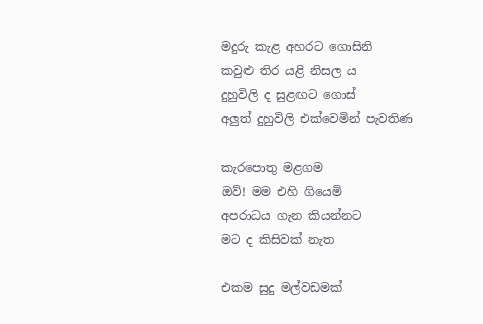මදුරු කැළ අහරට ගොසිනි
කවුළු තිර යළි නිසල ය
දුහුවිලි ද සුළඟට ගොස්
අලුත් දුහුවිලි එක්වෙමින් පැවතිණ

කැරපොතු මළගම
ඔව්! මම එහි ගියෙමි
අපරාධය ගැන කියන්නට
මට ද කිසිවක් නැත

එකම සුදු මල්වඩමක්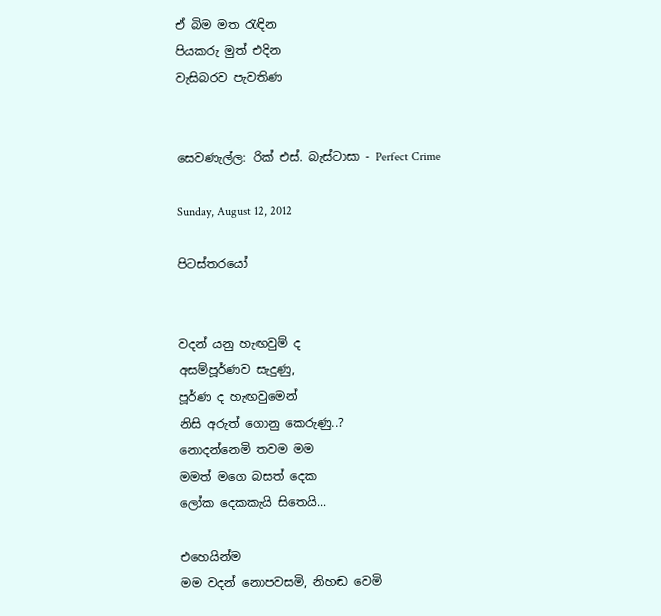ඒ බිම මත රැඳින
පියකරු මුත් එදින
වැසිබරව පැවතිණ


සෙවණැල්ල: රික් එස්. බැස්ටාසා - Perfect Crime

Sunday, August 12, 2012

පිටස්තරයෝ


වදන් යනු හැඟවුම් ද
අසම්පූර්ණව සැදුණු,
පූර්ණ ද හැඟවුමෙන්
නිසි අරුත් ගොනු කෙරුණු..?
නොදන්නෙමි තවම මම
මමත් මගෙ බසත් දෙක
ලෝක දෙකකැයි සිතෙයි...

එහෙයින්ම
මම වදන් නොපවසමි, නිහඬ වෙමි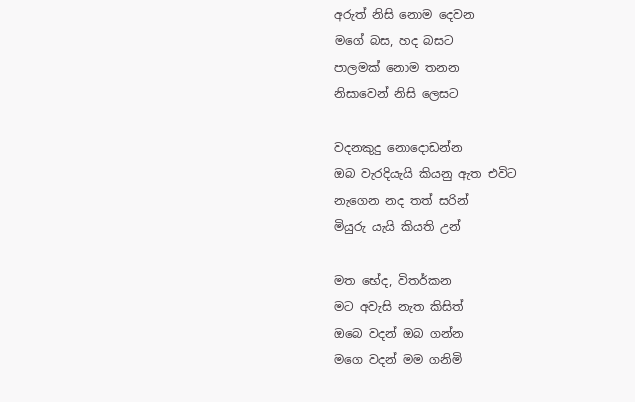අරුත් නිසි නොම දෙවන
මගේ බස, හද බසට
පාලමක් නොම තනන
නිසාවෙන් නිසි ලෙසට

වදනකුදු නොදොඩන්න
ඔබ වැරදියැයි කියනු ඇත එවිට
නැගෙන නද තත් සරින්
මියුරු යැයි කියති උන්

මත භේද, විතර්කන
මට අවැසි නැත කිසිත්
ඔබෙ වදන් ඔබ ගන්න
මගෙ වදන් මම ගනිමි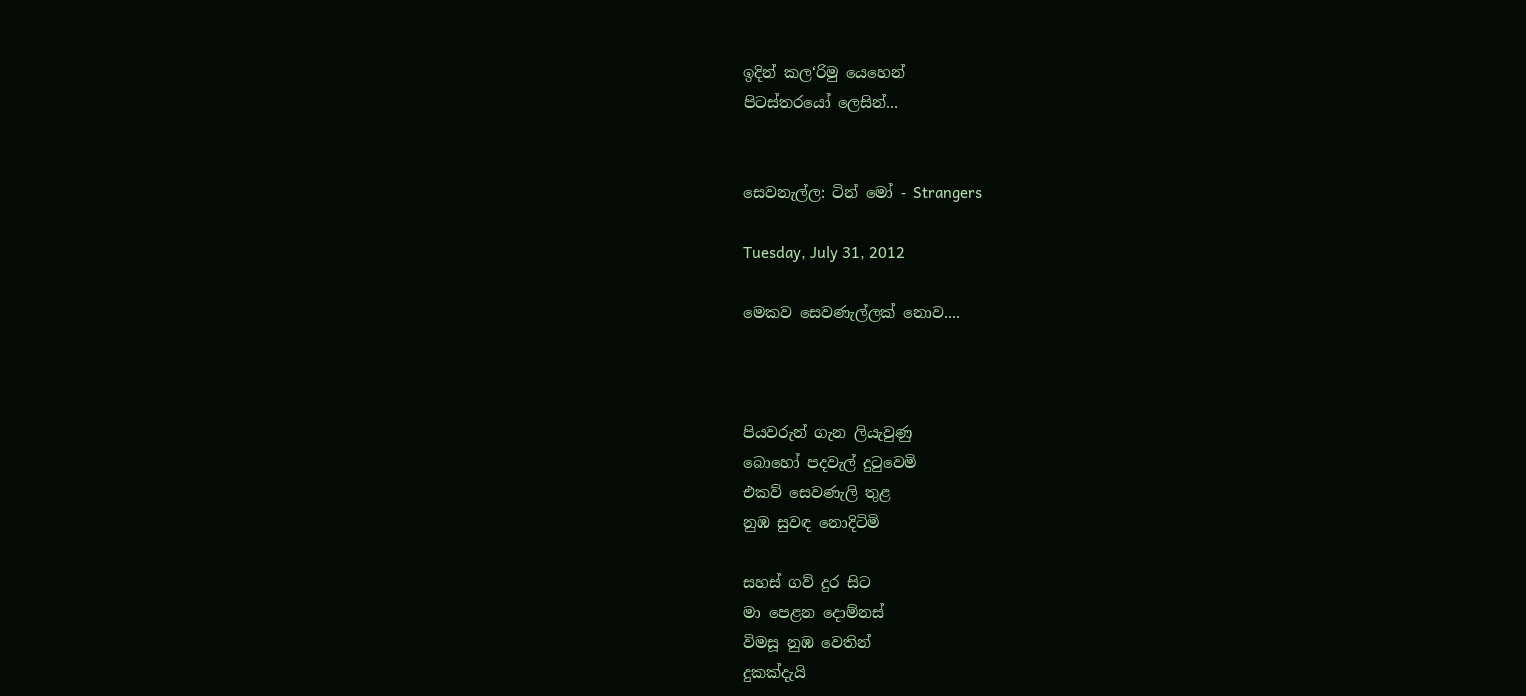ඉදින් කල‘රිමු යෙහෙන්
පිටස්තරයෝ ලෙසින්...


සෙවනැල්ල: ටින් මෝ - Strangers

Tuesday, July 31, 2012

මෙකව සෙවණැල්ලක් නොව....



පියවරුන් ගැන ලියැවුණු
බොහෝ පදවැල් දුටුවෙමි
එකව් සෙවණැලි තුළ
නුඹ සුවඳ නොදිටිමි

සහස් ගව් දුර සිට
මා පෙළන දොම්නස්
විමසූ නුඹ වෙතින්
දුකක්දැයි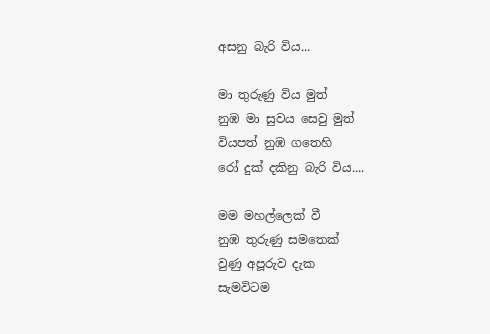අසනු බැරි විය...

මා තුරුණු විය මුත්
නුඹ මා සුවය සෙවු මුත්
වියපත් නුඹ ගතෙහි
රෝ දුක් දකිනු බැරි විය....

මම මහල්ලෙක් වී
නුඹ තුරුණු සමතෙක්
වුණු අපූරුව දැක
සැමවිටම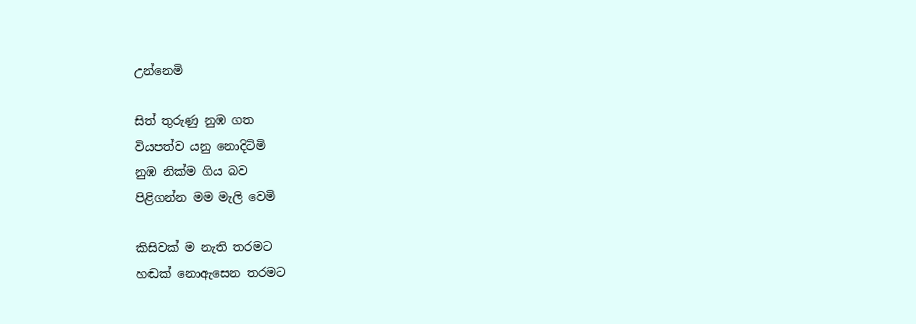උන්නෙමි

සිත් තුරුණු නුඹ ගත
වියපත්ව යනු නොදිටිමි
නුඹ නික්ම ගිය බව
පිළිගන්න මම මැලි වෙමි

කිසිවක් ම නැති තරමට
හඬක් නොඇසෙන තරමට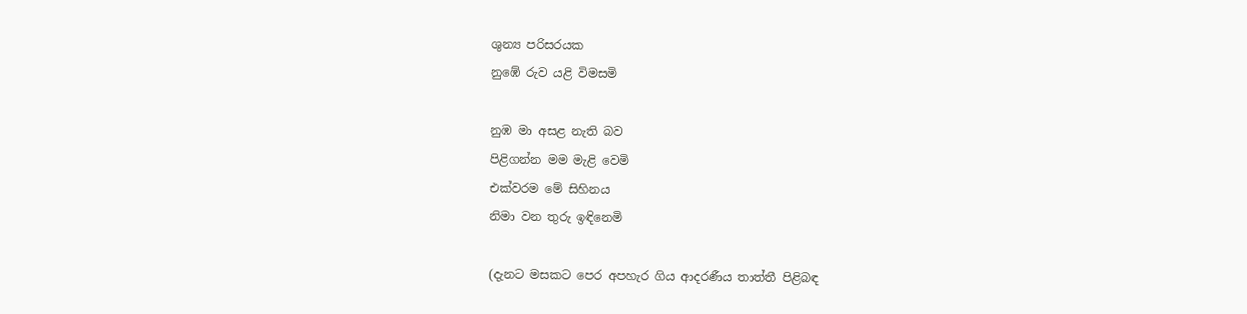ශුන්‍ය පරිසරයක
නුඹේ රුව යළි විමසමි

නුඹ මා අසළ නැති බව
පිළිගන්න මම මැළි වෙමි
එක්වරම මේ සිහිනය
නිමා වන තුරු ඉඳිනෙමි

(දැනට මසකට පෙර අපහැර ගිය ආදරණීය තාත්තී පිළිබඳ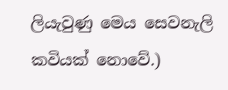ලියැවුණු මෙය සෙවනැලි කවියක් නොවේ.)